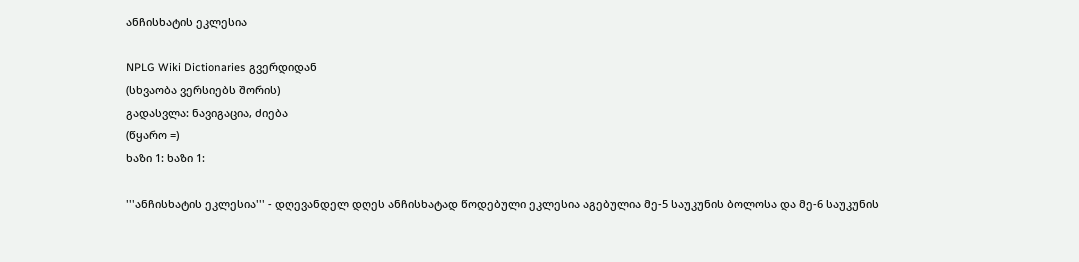ანჩისხატის ეკლესია

NPLG Wiki Dictionaries გვერდიდან
(სხვაობა ვერსიებს შორის)
გადასვლა: ნავიგაცია, ძიება
(წყარო =)
ხაზი 1: ხაზი 1:

'''ანჩისხატის ეკლესია''' - დღევანდელ დღეს ანჩისხატად წოდებული ეკლესია აგებულია მე-5 საუკუნის ბოლოსა და მე-6 საუკუნის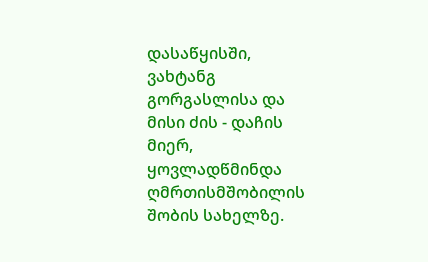დასაწყისში, ვახტანგ გორგასლისა და მისი ძის - დაჩის მიერ, ყოვლადწმინდა ღმრთისმშობილის შობის სახელზე.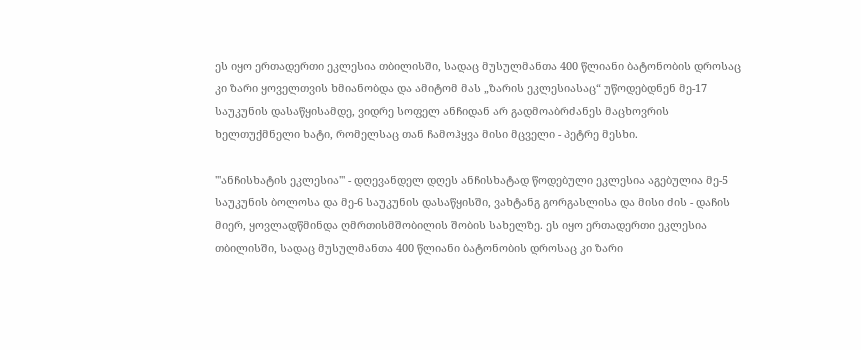ეს იყო ერთადერთი ეკლესია თბილისში, სადაც მუსულმანთა 400 წლიანი ბატონობის დროსაც კი ზარი ყოველთვის ხმიანობდა და ამიტომ მას „ზარის ეკლესიასაც“ უწოდებდნენ მე-17 საუკუნის დასაწყისამდე, ვიდრე სოფელ ანჩიდან არ გადმოაბრძანეს მაცხოვრის ხელთუქმნელი ხატი, რომელსაც თან ჩამოჰყვა მისი მცველი - პეტრე მესხი.

'''ანჩისხატის ეკლესია''' - დღევანდელ დღეს ანჩისხატად წოდებული ეკლესია აგებულია მე-5 საუკუნის ბოლოსა და მე-6 საუკუნის დასაწყისში, ვახტანგ გორგასლისა და მისი ძის - დაჩის მიერ, ყოვლადწმინდა ღმრთისმშობილის შობის სახელზე. ეს იყო ერთადერთი ეკლესია თბილისში, სადაც მუსულმანთა 400 წლიანი ბატონობის დროსაც კი ზარი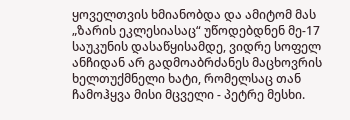ყოველთვის ხმიანობდა და ამიტომ მას „ზარის ეკლესიასაც“ უწოდებდნენ მე-17 საუკუნის დასაწყისამდე, ვიდრე სოფელ ანჩიდან არ გადმოაბრძანეს მაცხოვრის ხელთუქმნელი ხატი, რომელსაც თან ჩამოჰყვა მისი მცველი - პეტრე მესხი.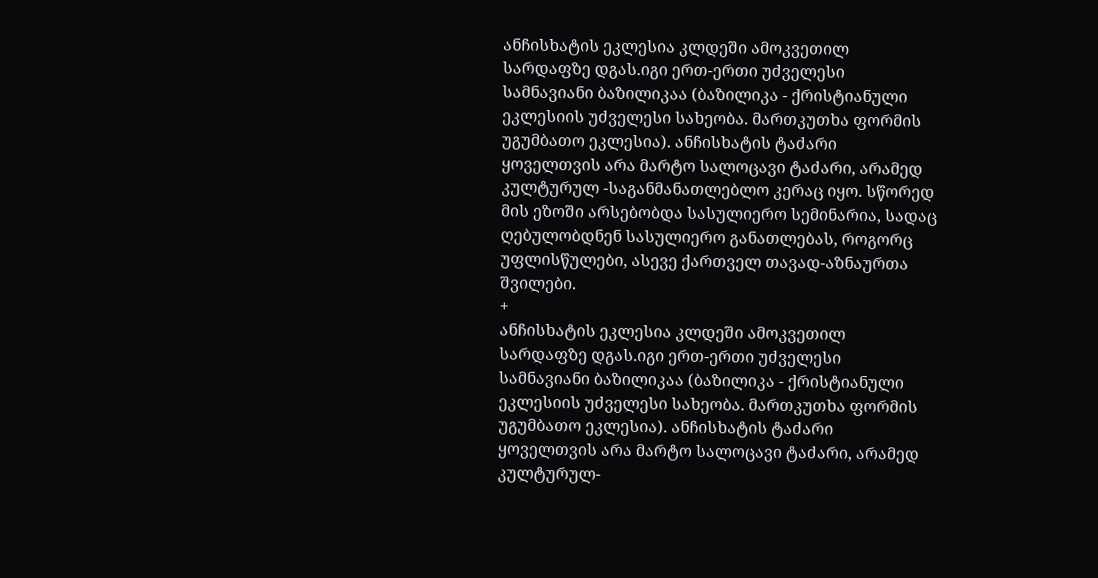ანჩისხატის ეკლესია კლდეში ამოკვეთილ სარდაფზე დგას.იგი ერთ-ერთი უძველესი სამნავიანი ბაზილიკაა (ბაზილიკა - ქრისტიანული ეკლესიის უძველესი სახეობა. მართკუთხა ფორმის უგუმბათო ეკლესია). ანჩისხატის ტაძარი ყოველთვის არა მარტო სალოცავი ტაძარი, არამედ კულტურულ -საგანმანათლებლო კერაც იყო. სწორედ მის ეზოში არსებობდა სასულიერო სემინარია, სადაც ღებულობდნენ სასულიერო განათლებას, როგორც უფლისწულები, ასევე ქართველ თავად-აზნაურთა შვილები.
+
ანჩისხატის ეკლესია კლდეში ამოკვეთილ სარდაფზე დგას.იგი ერთ-ერთი უძველესი სამნავიანი ბაზილიკაა (ბაზილიკა - ქრისტიანული ეკლესიის უძველესი სახეობა. მართკუთხა ფორმის უგუმბათო ეკლესია). ანჩისხატის ტაძარი ყოველთვის არა მარტო სალოცავი ტაძარი, არამედ კულტურულ-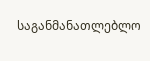საგანმანათლებლო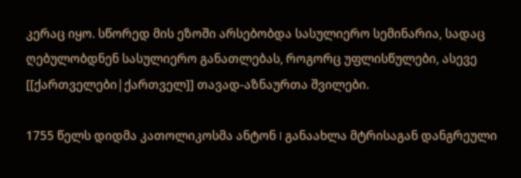კერაც იყო. სწორედ მის ეზოში არსებობდა სასულიერო სემინარია, სადაც ღებულობდნენ სასულიერო განათლებას, როგორც უფლისწულები, ასევე [[ქართველები|ქართველ]] თავად-აზნაურთა შვილები.

1755 წელს დიდმა კათოლიკოსმა ანტონ I განაახლა მტრისაგან დანგრეული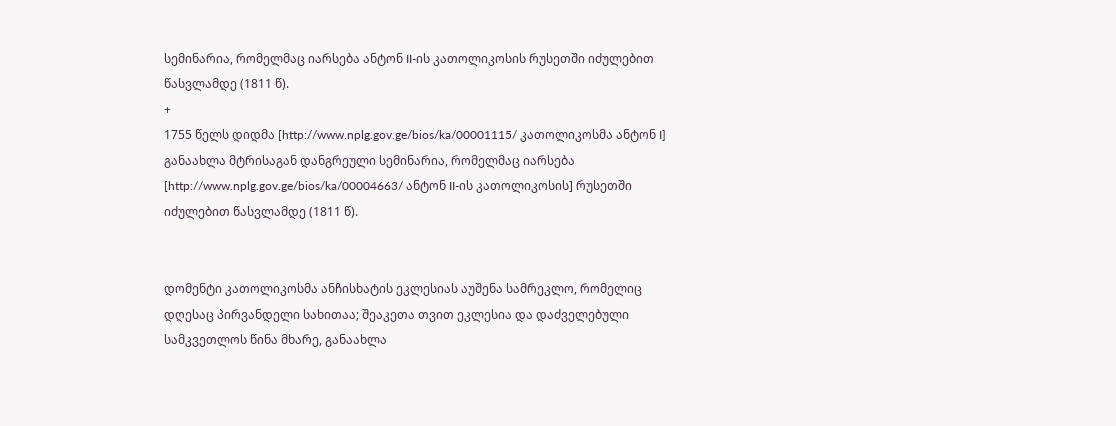სემინარია, რომელმაც იარსება ანტონ II-ის კათოლიკოსის რუსეთში იძულებით წასვლამდე (1811 წ).
+
1755 წელს დიდმა [http://www.nplg.gov.ge/bios/ka/00001115/ კათოლიკოსმა ანტონ I] განაახლა მტრისაგან დანგრეული სემინარია, რომელმაც იარსება [http://www.nplg.gov.ge/bios/ka/00004663/ ანტონ II-ის კათოლიკოსის] რუსეთში იძულებით წასვლამდე (1811 წ).


დომენტი კათოლიკოსმა ანჩისხატის ეკლესიას აუშენა სამრეკლო, რომელიც დღესაც პირვანდელი სახითაა; შეაკეთა თვით ეკლესია და დაძველებული  სამკვეთლოს წინა მხარე, განაახლა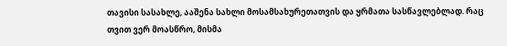თავისი სასახლე, ააშენა სახლი მოსამსახურეთათვის და ყრმათა სასწავლებლად. რაც თვით ვერ მოასწრო, მისმა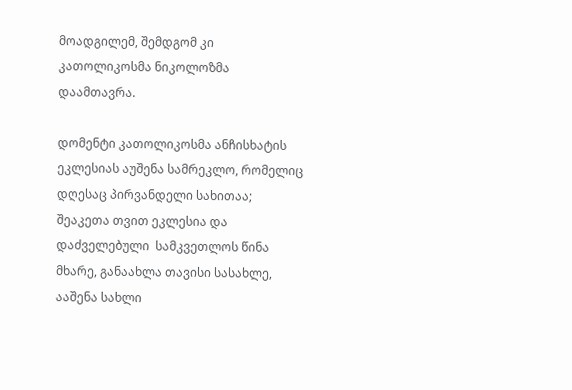მოადგილემ, შემდგომ კი კათოლიკოსმა ნიკოლოზმა დაამთავრა.

დომენტი კათოლიკოსმა ანჩისხატის ეკლესიას აუშენა სამრეკლო, რომელიც დღესაც პირვანდელი სახითაა; შეაკეთა თვით ეკლესია და დაძველებული  სამკვეთლოს წინა მხარე, განაახლა თავისი სასახლე, ააშენა სახლი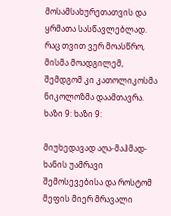მოსამსახურეთათვის და ყრმათა სასწავლებლად. რაც თვით ვერ მოასწრო, მისმა მოადგილემ, შემდგომ კი კათოლიკოსმა ნიკოლოზმა დაამთავრა.
ხაზი 9: ხაზი 9:

მიუხედავად აღა-მაჰმად-ხანის უამრავი შემოსევებისა და როსტომ მეფის მიერ მრავალი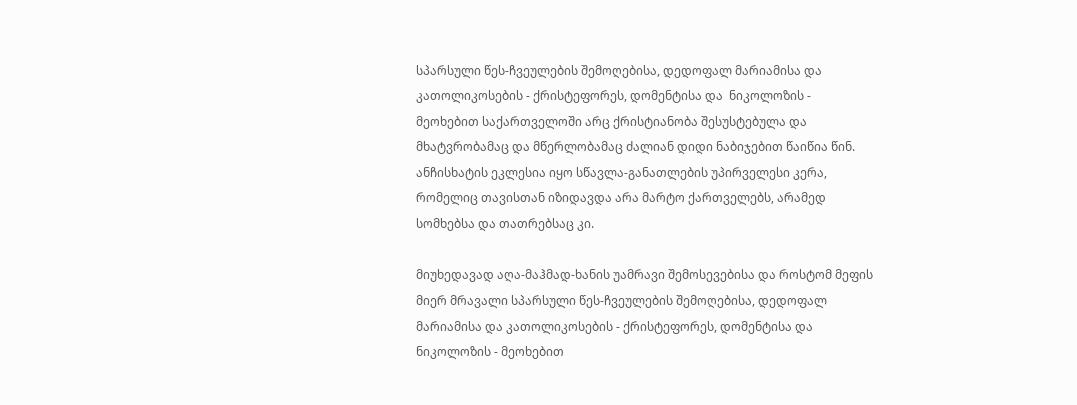სპარსული წეს-ჩვეულების შემოღებისა, დედოფალ მარიამისა და კათოლიკოსების - ქრისტეფორეს, დომენტისა და  ნიკოლოზის - მეოხებით საქართველოში არც ქრისტიანობა შესუსტებულა და მხატვრობამაც და მწერლობამაც ძალიან დიდი ნაბიჯებით წაიწია წინ. ანჩისხატის ეკლესია იყო სწავლა-განათლების უპირველესი კერა, რომელიც თავისთან იზიდავდა არა მარტო ქართველებს, არამედ სომხებსა და თათრებსაც კი.

მიუხედავად აღა-მაჰმად-ხანის უამრავი შემოსევებისა და როსტომ მეფის მიერ მრავალი სპარსული წეს-ჩვეულების შემოღებისა, დედოფალ მარიამისა და კათოლიკოსების - ქრისტეფორეს, დომენტისა და  ნიკოლოზის - მეოხებით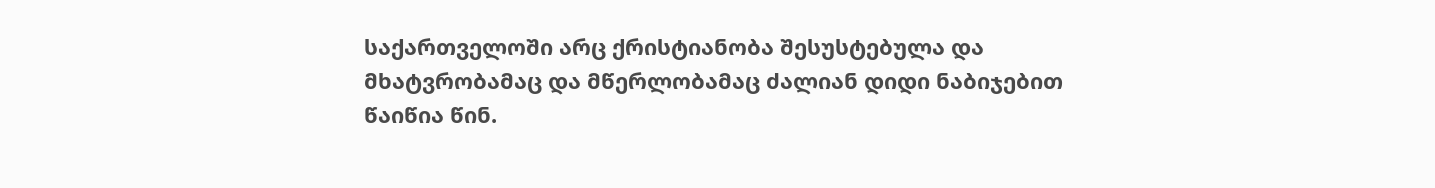საქართველოში არც ქრისტიანობა შესუსტებულა და მხატვრობამაც და მწერლობამაც ძალიან დიდი ნაბიჯებით წაიწია წინ.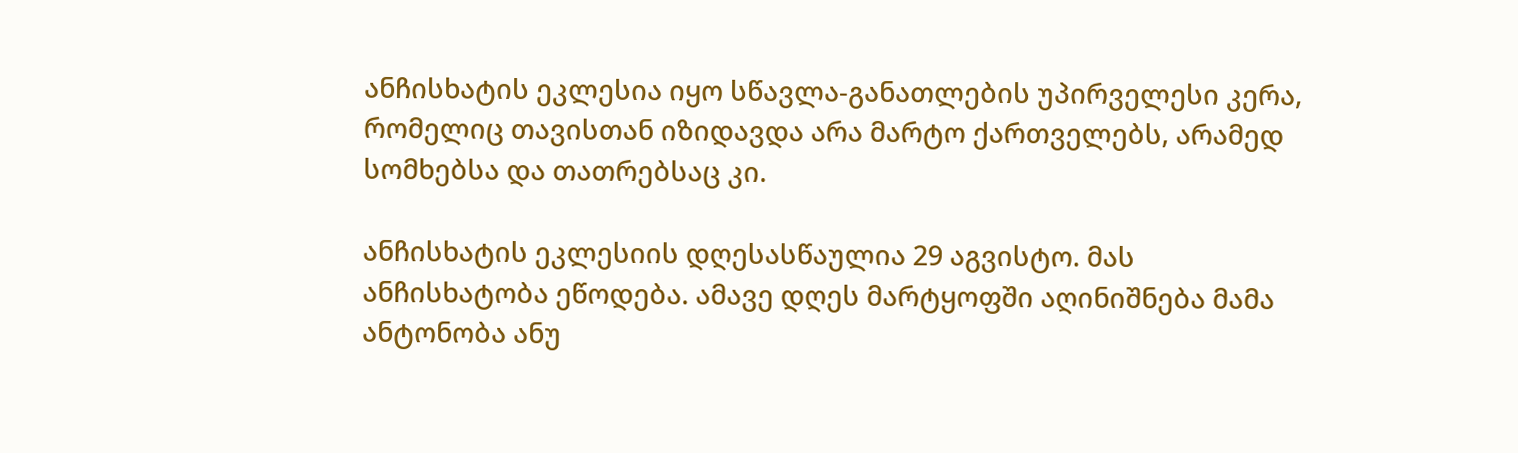ანჩისხატის ეკლესია იყო სწავლა-განათლების უპირველესი კერა, რომელიც თავისთან იზიდავდა არა მარტო ქართველებს, არამედ სომხებსა და თათრებსაც კი.

ანჩისხატის ეკლესიის დღესასწაულია 29 აგვისტო. მას ანჩისხატობა ეწოდება. ამავე დღეს მარტყოფში აღინიშნება მამა ანტონობა ანუ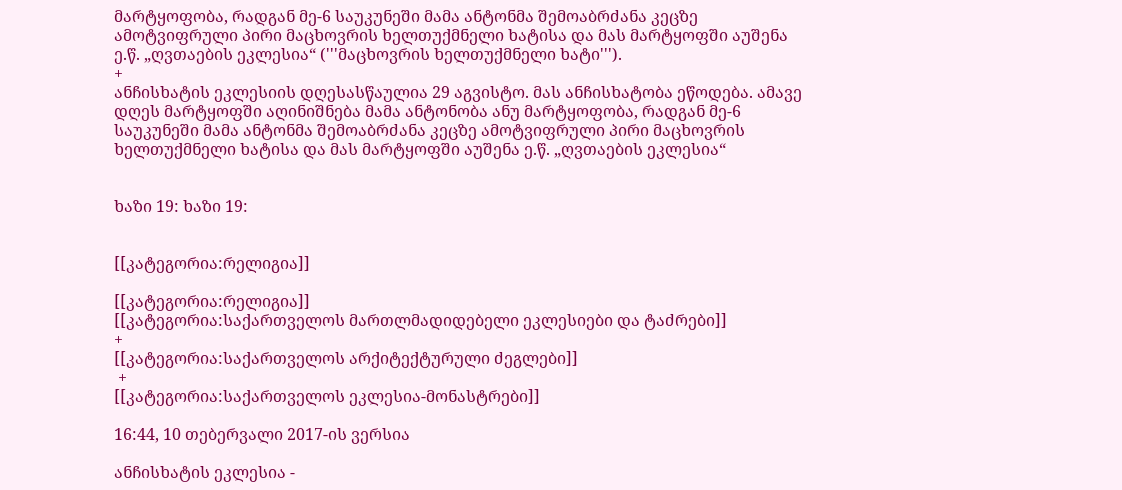მარტყოფობა, რადგან მე-6 საუკუნეში მამა ანტონმა შემოაბრძანა კეცზე ამოტვიფრული პირი მაცხოვრის ხელთუქმნელი ხატისა და მას მარტყოფში აუშენა ე.წ. „ღვთაების ეკლესია“ ('''მაცხოვრის ხელთუქმნელი ხატი''').
+
ანჩისხატის ეკლესიის დღესასწაულია 29 აგვისტო. მას ანჩისხატობა ეწოდება. ამავე დღეს მარტყოფში აღინიშნება მამა ანტონობა ანუ მარტყოფობა, რადგან მე-6 საუკუნეში მამა ანტონმა შემოაბრძანა კეცზე ამოტვიფრული პირი მაცხოვრის ხელთუქმნელი ხატისა და მას მარტყოფში აუშენა ე.წ. „ღვთაების ეკლესია“


ხაზი 19: ხაზი 19:


[[კატეგორია:რელიგია]]

[[კატეგორია:რელიგია]]
[[კატეგორია:საქართველოს მართლმადიდებელი ეკლესიები და ტაძრები]]
+
[[კატეგორია:საქართველოს არქიტექტურული ძეგლები]]
 +
[[კატეგორია:საქართველოს ეკლესია-მონასტრები]]

16:44, 10 თებერვალი 2017-ის ვერსია

ანჩისხატის ეკლესია -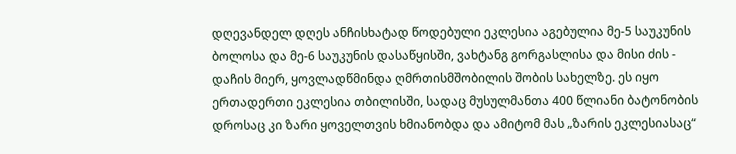დღევანდელ დღეს ანჩისხატად წოდებული ეკლესია აგებულია მე-5 საუკუნის ბოლოსა და მე-6 საუკუნის დასაწყისში, ვახტანგ გორგასლისა და მისი ძის - დაჩის მიერ, ყოვლადწმინდა ღმრთისმშობილის შობის სახელზე. ეს იყო ერთადერთი ეკლესია თბილისში, სადაც მუსულმანთა 400 წლიანი ბატონობის დროსაც კი ზარი ყოველთვის ხმიანობდა და ამიტომ მას „ზარის ეკლესიასაც“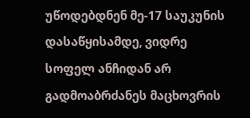უწოდებდნენ მე-17 საუკუნის დასაწყისამდე, ვიდრე სოფელ ანჩიდან არ გადმოაბრძანეს მაცხოვრის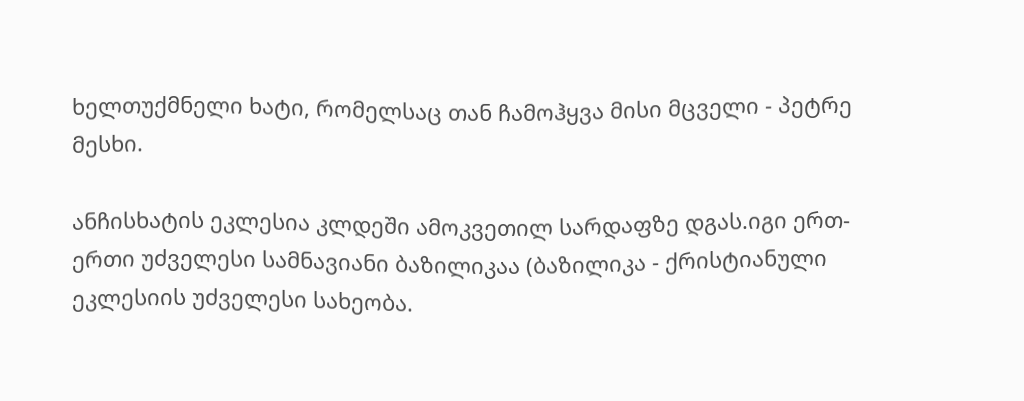ხელთუქმნელი ხატი, რომელსაც თან ჩამოჰყვა მისი მცველი - პეტრე მესხი.

ანჩისხატის ეკლესია კლდეში ამოკვეთილ სარდაფზე დგას.იგი ერთ-ერთი უძველესი სამნავიანი ბაზილიკაა (ბაზილიკა - ქრისტიანული ეკლესიის უძველესი სახეობა.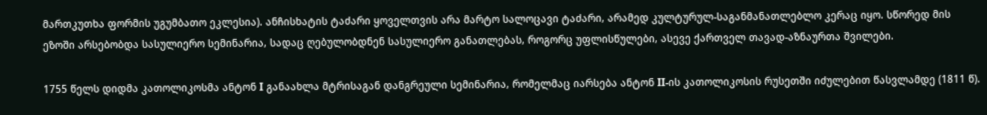მართკუთხა ფორმის უგუმბათო ეკლესია). ანჩისხატის ტაძარი ყოველთვის არა მარტო სალოცავი ტაძარი, არამედ კულტურულ-საგანმანათლებლო კერაც იყო. სწორედ მის ეზოში არსებობდა სასულიერო სემინარია, სადაც ღებულობდნენ სასულიერო განათლებას, როგორც უფლისწულები, ასევე ქართველ თავად-აზნაურთა შვილები.

1755 წელს დიდმა კათოლიკოსმა ანტონ I განაახლა მტრისაგან დანგრეული სემინარია, რომელმაც იარსება ანტონ II-ის კათოლიკოსის რუსეთში იძულებით წასვლამდე (1811 წ).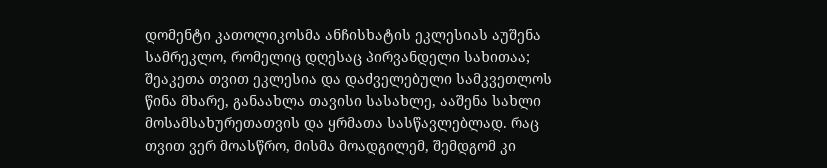დომენტი კათოლიკოსმა ანჩისხატის ეკლესიას აუშენა სამრეკლო, რომელიც დღესაც პირვანდელი სახითაა; შეაკეთა თვით ეკლესია და დაძველებული სამკვეთლოს წინა მხარე, განაახლა თავისი სასახლე, ააშენა სახლი მოსამსახურეთათვის და ყრმათა სასწავლებლად. რაც თვით ვერ მოასწრო, მისმა მოადგილემ, შემდგომ კი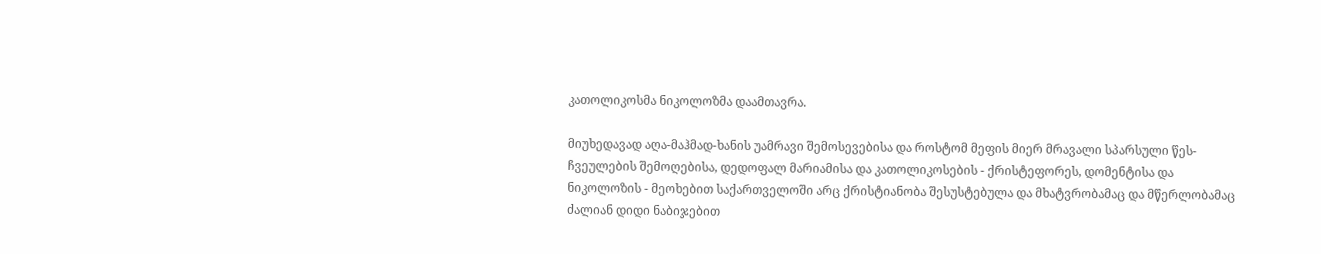კათოლიკოსმა ნიკოლოზმა დაამთავრა.

მიუხედავად აღა-მაჰმად-ხანის უამრავი შემოსევებისა და როსტომ მეფის მიერ მრავალი სპარსული წეს-ჩვეულების შემოღებისა, დედოფალ მარიამისა და კათოლიკოსების - ქრისტეფორეს, დომენტისა და ნიკოლოზის - მეოხებით საქართველოში არც ქრისტიანობა შესუსტებულა და მხატვრობამაც და მწერლობამაც ძალიან დიდი ნაბიჯებით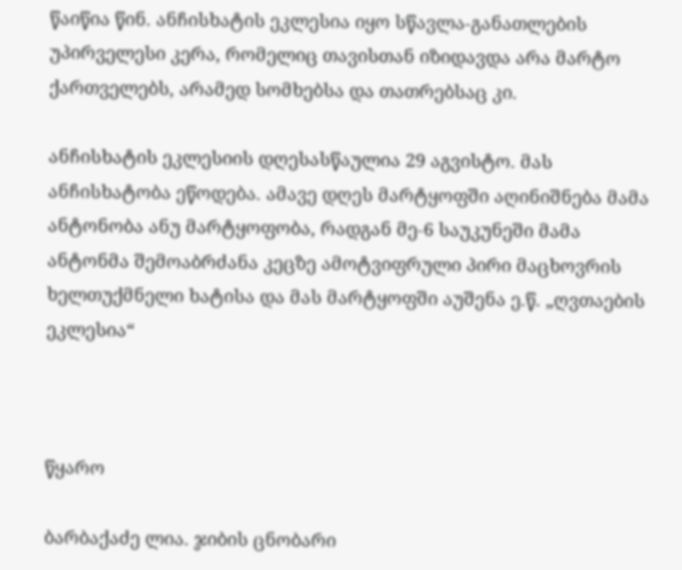წაიწია წინ. ანჩისხატის ეკლესია იყო სწავლა-განათლების უპირველესი კერა, რომელიც თავისთან იზიდავდა არა მარტო ქართველებს, არამედ სომხებსა და თათრებსაც კი.

ანჩისხატის ეკლესიის დღესასწაულია 29 აგვისტო. მას ანჩისხატობა ეწოდება. ამავე დღეს მარტყოფში აღინიშნება მამა ანტონობა ანუ მარტყოფობა, რადგან მე-6 საუკუნეში მამა ანტონმა შემოაბრძანა კეცზე ამოტვიფრული პირი მაცხოვრის ხელთუქმნელი ხატისა და მას მარტყოფში აუშენა ე.წ. „ღვთაების ეკლესია“



წყარო

ბარბაქაძე ლია. ჯიბის ცნობარი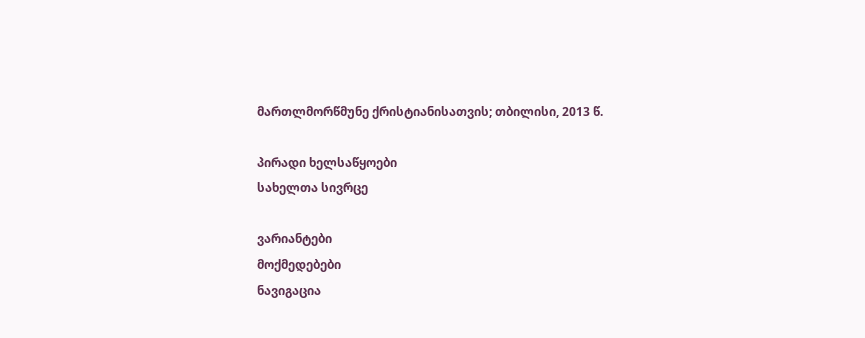მართლმორწმუნე ქრისტიანისათვის; თბილისი, 2013 წ.

პირადი ხელსაწყოები
სახელთა სივრცე

ვარიანტები
მოქმედებები
ნავიგაცია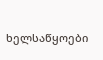ხელსაწყოები